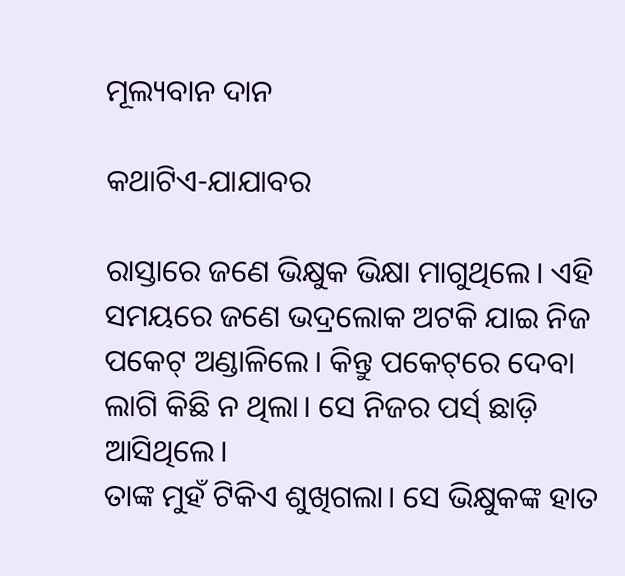ମୂଲ୍ୟବାନ ଦାନ

କଥାଟିଏ-ଯାଯାବର

ରାସ୍ତାରେ ଜଣେ ଭିକ୍ଷୁକ ଭିକ୍ଷା ମାଗୁଥିଲେ। ଏହି ସମୟରେ ଜଣେ ଭଦ୍ରଲୋକ ଅଟକି ଯାଇ ନିଜ ପକେଟ୍‌ ଅଣ୍ଡାଳିଲେ। କିନ୍ତୁ ପକେଟ୍‌ରେ ଦେବା ଲାଗି କିଛି ନ ଥିଲା। ସେ ନିଜର ପର୍ସ‌୍ ଛାଡ଼ି ଆସିଥିଲେ।
ତାଙ୍କ ମୁହଁ ଟିକିଏ ଶୁଖିଗଲା। ସେ ଭିକ୍ଷୁକଙ୍କ ହାତ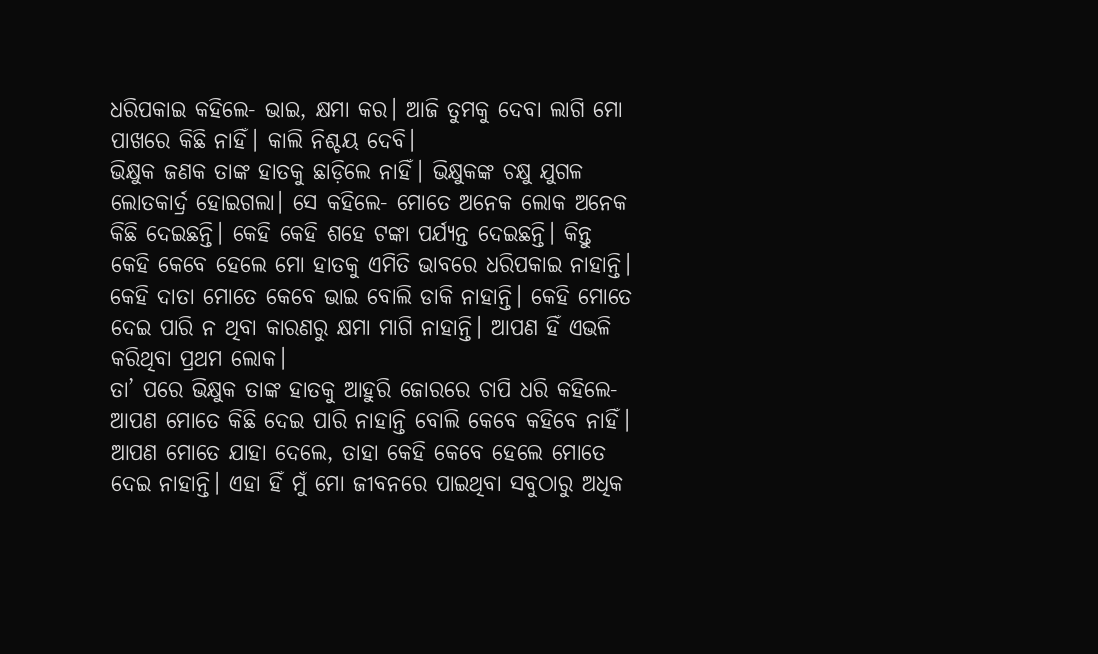ଧରିପକାଇ କହିଲେ- ଭାଇ, କ୍ଷମା କର। ଆଜି ତୁମକୁ ଦେବା ଲାଗି ମୋ ପାଖରେ କିଛି ନାହିଁ। କାଲି ନିଶ୍ଚୟ ଦେବି।
ଭିକ୍ଷୁକ ଜଣକ ତାଙ୍କ ହାତକୁ ଛାଡ଼ିଲେ ନାହିଁ। ଭିକ୍ଷୁକଙ୍କ ଚକ୍ଷୁ ଯୁଗଳ ଲୋତକାର୍ଦ୍ର ହୋଇଗଲା। ସେ କହିଲେ- ମୋତେ ଅନେକ ଲୋକ ଅନେକ କିଛି ଦେଇଛନ୍ତି। କେହି କେହି ଶହେ ଟଙ୍କା ପର୍ଯ୍ୟନ୍ତ ଦେଇଛନ୍ତି। କିନ୍ତୁ କେହି କେବେ ହେଲେ ମୋ ହାତକୁ ଏମିତି ଭାବରେ ଧରିପକାଇ ନାହାନ୍ତି। କେହି ଦାତା ମୋତେ କେବେ ଭାଇ ବୋଲି ଡାକି ନାହାନ୍ତି। କେହି ମୋତେ ଦେଇ ପାରି ନ ଥିବା କାରଣରୁ କ୍ଷମା ମାଗି ନାହାନ୍ତି। ଆପଣ ହିଁ ଏଭଳି କରିଥିବା ପ୍ରଥମ ଲୋକ।
ତା’ ପରେ ଭିକ୍ଷୁକ ତାଙ୍କ ହାତକୁ ଆହୁରି ଜୋରରେ ଚାପି ଧରି କହିଲେ- ଆପଣ ମୋତେ କିଛି ଦେଇ ପାରି ନାହାନ୍ତି ବୋଲି କେବେ କହିବେ ନାହିଁ। ଆପଣ ମୋତେ ଯାହା ଦେଲେ, ତାହା କେହି କେବେ ହେଲେ ମୋତେ ଦେଇ ନାହାନ୍ତି। ଏହା ହିଁ ମୁଁ ମୋ ଜୀବନରେ ପାଇଥିବା ସବୁଠାରୁ ଅଧିକ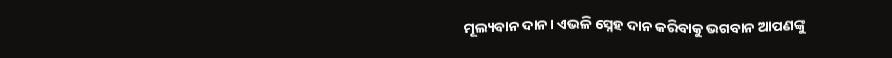ମୂଲ୍ୟବାନ ଦାନ। ଏଭଳି ସ୍ନେହ ଦାନ କରିବାକୁ ଭଗବାନ ଆପଣଙ୍କୁ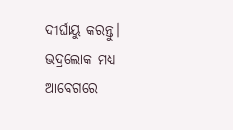ଦୀର୍ଘାୟୁ କରନ୍ତୁ।
ଭଦ୍ରଲୋକ ମଧ୍ୟ ଆବେଗରେ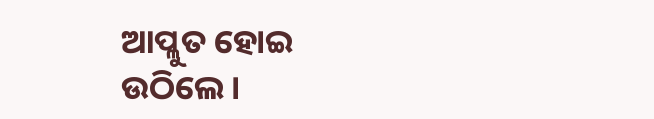ଆପ୍ଳୁତ ହୋଇ ଉଠିଲେ।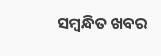ସମ୍ବନ୍ଧିତ ଖବର